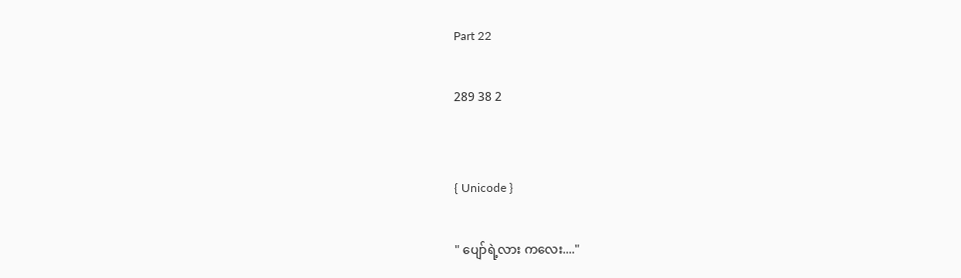Part 22

289 38 2


{ Unicode }

" ပျော်ရဲ့လား ကလေး...."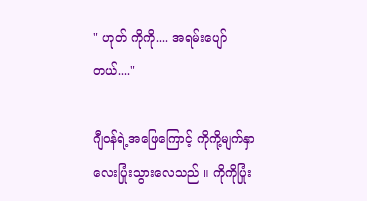" ဟုတ် ကိုကို.... အရမ်းပျော်တယ်...."

ဂျီဝန်ရဲ့အဖြေကြောင့် ကိုကို့မျက်နှာလေးပြုံးသွားလေသည် ။ ကိုကိုပြုံး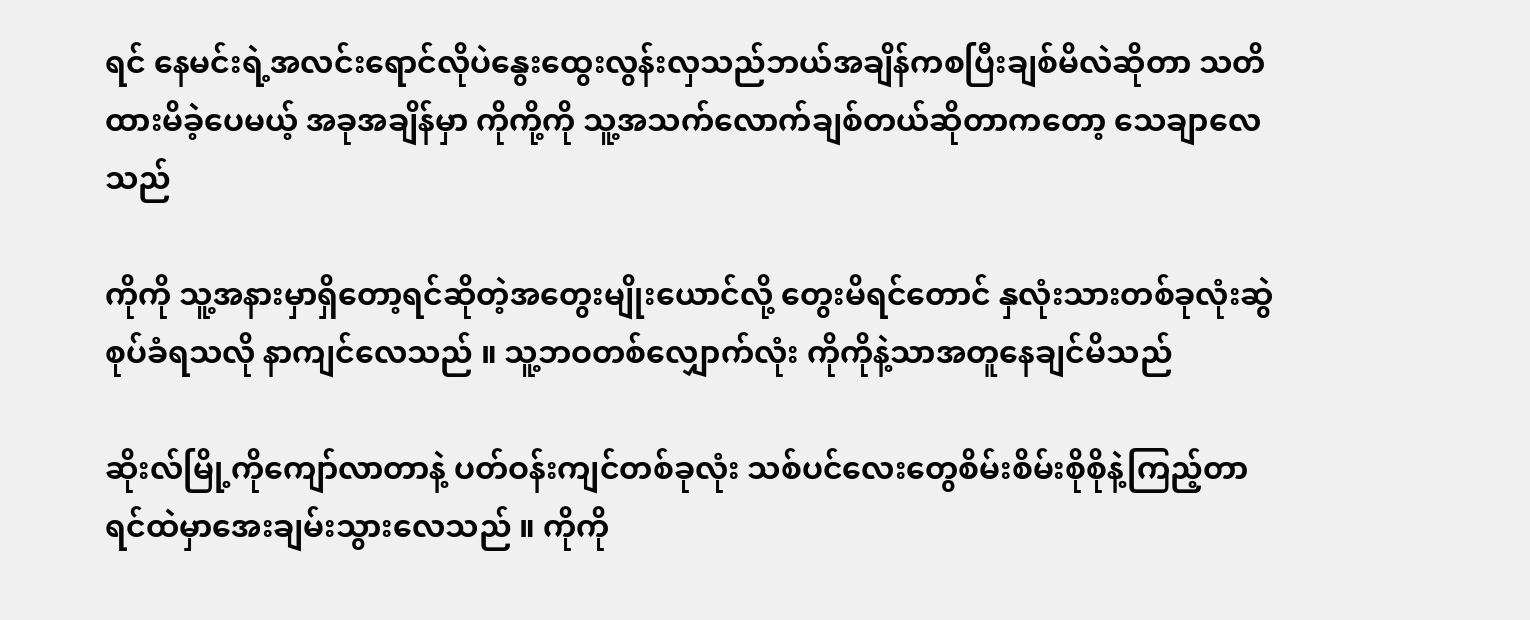ရင် နေမင်းရဲ့အလင်းရောင်လိုပဲနွေးထွေးလွန်းလှသည်ဘယ်အချိန်ကစပြီးချစ်မိလဲဆိုတာ သတိထားမိခဲ့ပေမယ့် အခုအချိန်မှာ ကိုကို့ကို သူ့အသက်လောက်ချစ်တယ်ဆိုတာကတော့ သေချာလေသည်

ကိုကို သူ့အနားမှာရှိတော့ရင်ဆိုတဲ့အတွေးမျိုးယောင်လို့ တွေးမိရင်တောင် နှလုံးသားတစ်ခုလုံးဆွဲစုပ်ခံရသလို နာကျင်လေသည် ။ သူ့ဘဝတစ်လျှောက်လုံး ကိုကိုနဲ့သာအတူနေချင်မိသည်

ဆိုးလ်မြို့ကိုကျော်လာတာ‌နဲ့ ပတ်ဝန်းကျင်တစ်ခုလုံး သစ်ပင်လေးတွေစိမ်းစိမ်းစိုစိုနဲ့ကြည့်တာ ရင်ထဲမှာအေးချမ်းသွားလေသည် ။ ကိုကို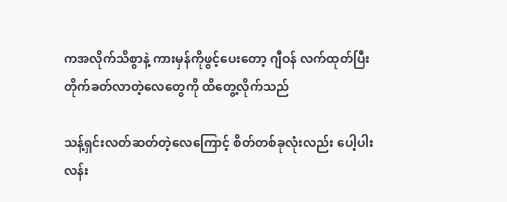ကအလိုက်သိစွာနဲ့ ကားမှန်ကိုဖွင့်ပေးတော့ ဂျီဝန် လက်ထုတ်ပြီး တိုက်ခတ်လာတဲ့လေတွေကို ထိတွေ့လိုက်သည်

သန့်ရှင်းလတ်ဆတ်တဲ့လေကြောင့် စိတ်တစ်ခုလုံးလည်း ပေါ့ပါးလန်း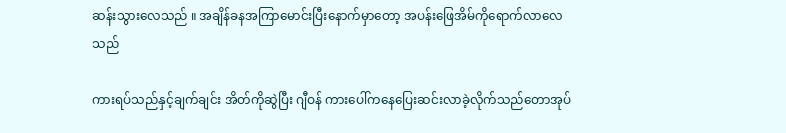ဆန်းသွားလေသည် ။ အချိန်ခနအကြာမောင်းပြီးနောက်မှာတော့ အပန်းဖြေအိမ်ကိုရောက်လာလေသည်

ကားရပ်သည်နှင့်ချက်ချင်း အိတ်ကိုဆွဲပြီး ဂျီဝန် ကားပေါ်ကနေပြေးဆင်းလာခဲ့လိုက်သည်တောအုပ်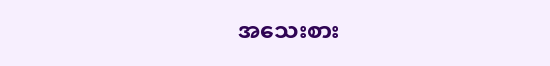အသေးစား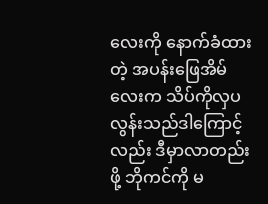လေးကို နောက်ခံထားတဲ့ အပန်းဖြေအိမ်လေးက သိပ်ကိုလှပလွန်းသည်ဒါကြောင့်လည်း ဒီမှာလာတည်းဖို့ ဘိုကင်ကို မ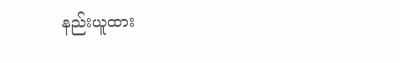နည်းယူထား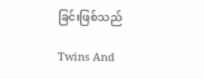ခြင်းဖြစ်သည်

Twins And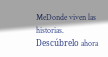MeDonde viven las historias. Descúbrelo ahora